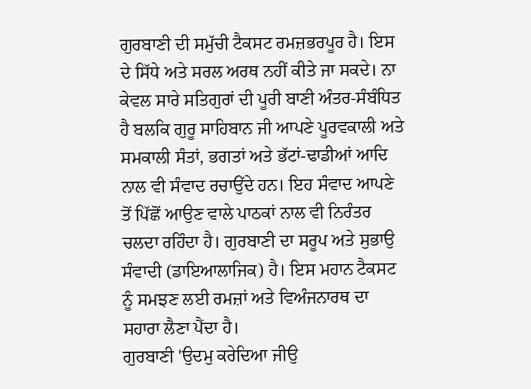ਗੁਰਬਾਣੀ ਦੀ ਸਮੁੱਚੀ ਟੈਕਸਟ ਰਮਜ਼ਭਰਪੂਰ ਹੈ। ਇਸ ਦੇ ਸਿੱਧੇ ਅਤੇ ਸਰਲ ਅਰਥ ਨਹੀਂ ਕੀਤੇ ਜਾ ਸਕਦੇ। ਨਾ ਕੇਵਲ ਸਾਰੇ ਸਤਿਗੁਰਾਂ ਦੀ ਪੂਰੀ ਬਾਣੀ ਅੰਤਰ-ਸੰਬੰਧਿਤ ਹੈ ਬਲਕਿ ਗੁਰੂ ਸਾਹਿਬਾਨ ਜੀ ਆਪਣੇ ਪੂਰਵਕਾਲੀ ਅਤੇ ਸਮਕਾਲੀ ਸੰਤਾਂ, ਭਗਤਾਂ ਅਤੇ ਭੱਟਾਂ-ਢਾਡੀਆਂ ਆਦਿ ਨਾਲ ਵੀ ਸੰਵਾਦ ਰਚਾਉਂਦੇ ਹਨ। ਇਹ ਸੰਵਾਦ ਆਪਣੇ ਤੋਂ ਪਿੱਛੋਂ ਆਉਣ ਵਾਲੇ ਪਾਠਕਾਂ ਨਾਲ ਵੀ ਨਿਰੰਤਰ ਚਲਦਾ ਰਹਿੰਦਾ ਹੈ। ਗੁਰਬਾਣੀ ਦਾ ਸਰੂਪ ਅਤੇ ਸੁਭਾਉ ਸੰਵਾਦੀ (ਡਾਇਆਲਾਜਿਕ) ਹੈ। ਇਸ ਮਹਾਨ ਟੈਕਸਟ ਨੂੰ ਸਮਝਣ ਲਈ ਰਮਜ਼ਾਂ ਅਤੇ ਵਿਅੰਜਨਾਰਥ ਦਾ ਸਹਾਰਾ ਲੈਣਾ ਪੈਂਦਾ ਹੈ।
ਗੁਰਬਾਣੀ 'ਉਦਮੁ ਕਰੇਦਿਆ ਜੀਉ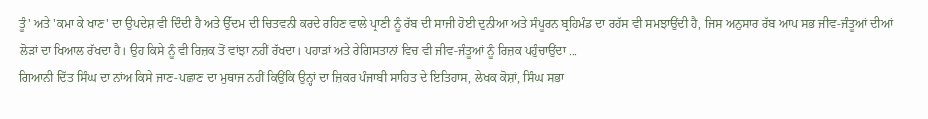ਤੂੰ' ਅਤੇ 'ਕਮਾ ਕੇ ਖਾਣ' ਦਾ ਉਪਦੇਸ਼ ਵੀ ਦਿੰਦੀ ਹੈ ਅਤੇ ਉੱਦਮ ਦੀ ਚਿਤਵਨੀ ਕਰਦੇ ਰਹਿਣ ਵਾਲੇ ਪ੍ਰਾਣੀ ਨੂੰ ਰੱਬ ਦੀ ਸਾਜੀ ਹੋਈ ਦੁਨੀਆ ਅਤੇ ਸੰਪੂਰਨ ਬ੍ਰਹਿਮੰਡ ਦਾ ਰਹੱਸ ਵੀ ਸਮਝਾਉਂਦੀ ਹੈ, ਜਿਸ ਅਨੁਸਾਰ ਰੱਬ ਆਪ ਸਭ ਜੀਵ-ਜੰਤੂਆਂ ਦੀਆਂ ਲੋੜਾਂ ਦਾ ਖਿਆਲ ਰੱਖਦਾ ਹੈ। ਉਹ ਕਿਸੇ ਨੂੰ ਵੀ ਰਿਜ਼ਕ ਤੋਂ ਵਾਂਝਾ ਨਹੀਂ ਰੱਖਦਾ। ਪਹਾੜਾਂ ਅਤੇ ਰੇਗਿਸਤਾਨਾਂ ਵਿਚ ਵੀ ਜੀਵ-ਜੰਤੂਆਂ ਨੂੰ ਰਿਜ਼ਕ ਪਹੁੰਚਾਉਂਦਾ ...
ਗਿਆਨੀ ਦਿੱਤ ਸਿੰਘ ਦਾ ਨਾਂਅ ਕਿਸੇ ਜਾਣ-ਪਛਾਣ ਦਾ ਮੁਥਾਜ ਨਹੀਂ ਕਿਉਂਕਿ ਉਨ੍ਹਾਂ ਦਾ ਜ਼ਿਕਰ ਪੰਜਾਬੀ ਸਾਹਿਤ ਦੇ ਇਤਿਹਾਸ, ਲੇਖਕ ਕੋਸ਼ਾਂ, ਸਿੰਘ ਸਭਾ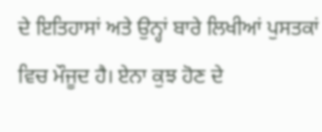ਦੇ ਇਤਿਹਾਸਾਂ ਅਤੇ ਉਨ੍ਹਾਂ ਬਾਰੇ ਲਿਖੀਆਂ ਪੁਸਤਕਾਂ ਵਿਚ ਮੌਜੂਦ ਹੈ। ਏਨਾ ਕੁਝ ਹੋਣ ਦੇ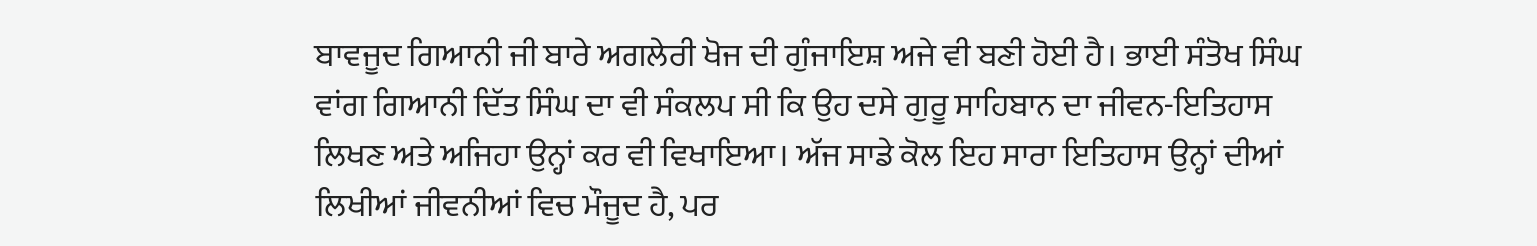ਬਾਵਜੂਦ ਗਿਆਨੀ ਜੀ ਬਾਰੇ ਅਗਲੇਰੀ ਖੋਜ ਦੀ ਗੁੰਜਾਇਸ਼ ਅਜੇ ਵੀ ਬਣੀ ਹੋਈ ਹੈ। ਭਾਈ ਸੰਤੋਖ ਸਿੰਘ ਵਾਂਗ ਗਿਆਨੀ ਦਿੱਤ ਸਿੰਘ ਦਾ ਵੀ ਸੰਕਲਪ ਸੀ ਕਿ ਉਹ ਦਸੇ ਗੁਰੂ ਸਾਹਿਬਾਨ ਦਾ ਜੀਵਨ-ਇਤਿਹਾਸ ਲਿਖਣ ਅਤੇ ਅਜਿਹਾ ਉਨ੍ਹਾਂ ਕਰ ਵੀ ਵਿਖਾਇਆ। ਅੱਜ ਸਾਡੇ ਕੋਲ ਇਹ ਸਾਰਾ ਇਤਿਹਾਸ ਉਨ੍ਹਾਂ ਦੀਆਂ ਲਿਖੀਆਂ ਜੀਵਨੀਆਂ ਵਿਚ ਮੌਜੂਦ ਹੈ, ਪਰ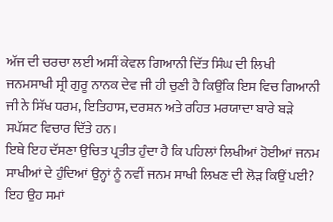ਅੱਜ ਦੀ ਚਰਚਾ ਲਈ ਅਸੀਂ ਕੇਵਲ ਗਿਆਨੀ ਦਿੱਤ ਸਿੰਘ ਦੀ ਲਿਖੀ ਜਨਮਸਾਖੀ ਸ੍ਰੀ ਗੁਰੂ ਨਾਨਕ ਦੇਵ ਜੀ ਹੀ ਚੁਣੀ ਹੈ ਕਿਉਂਕਿ ਇਸ ਵਿਚ ਗਿਆਨੀ ਜੀ ਨੇ ਸਿੱਖ ਧਰਮ, ਇਤਿਹਾਸ, ਦਰਸ਼ਨ ਅਤੇ ਰਹਿਤ ਮਰਯਾਦਾ ਬਾਰੇ ਬੜੇ ਸਪੱਸ਼ਟ ਵਿਚਾਰ ਦਿੱਤੇ ਹਨ।
ਇਥੇ ਇਹ ਦੱਸਣਾ ਉਚਿਤ ਪ੍ਰਤੀਤ ਹੁੰਦਾ ਹੈ ਕਿ ਪਹਿਲਾਂ ਲਿਖੀਆਂ ਹੋਈਆਂ ਜਨਮ ਸਾਖੀਆਂ ਦੇ ਹੁੰਦਿਆਂ ਉਨ੍ਹਾਂ ਨੂੰ ਨਵੀਂ ਜਨਮ ਸਾਖੀ ਲਿਖਣ ਦੀ ਲੋੜ ਕਿਉਂ ਪਈ? ਇਹ ਉਹ ਸਮਾਂ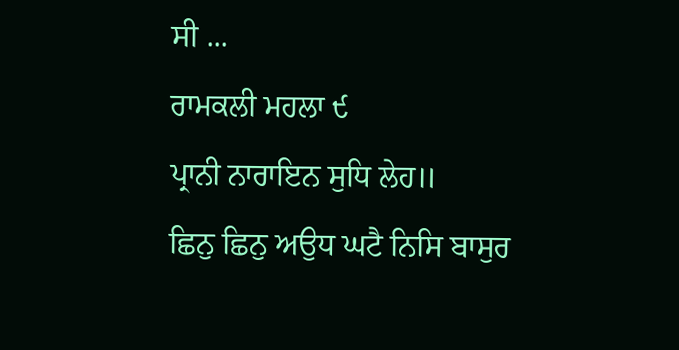ਸੀ ...
ਰਾਮਕਲੀ ਮਹਲਾ ੯
ਪ੍ਰਾਨੀ ਨਾਰਾਇਨ ਸੁਧਿ ਲੇਹ॥
ਛਿਨੁ ਛਿਨੁ ਅਉਧ ਘਟੈ ਨਿਸਿ ਬਾਸੁਰ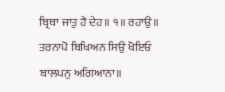ਬ੍ਰਿਥਾ ਜਾਤੁ ਹੈ ਦੇਹ॥ ੧॥ ਰਹਾਉ॥
ਤਰਨਾਪੋ ਬਿਖਿਅਨ ਸਿਉ ਖੋਇਓ
ਬਾਲਪਨੁ ਅਗਿਆਨਾ॥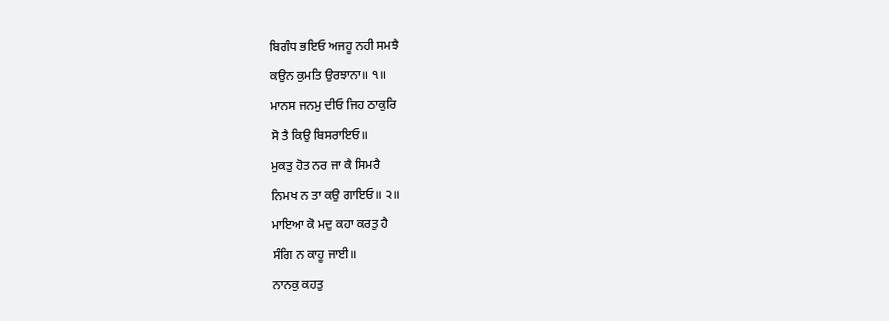ਬਿਗੰਧ ਭਇਓ ਅਜਹੂ ਨਹੀ ਸਮਝੈ
ਕਉਨ ਕੁਮਤਿ ਉਰਝਾਨਾ॥ ੧॥
ਮਾਨਸ ਜਨਮੁ ਦੀਓ ਜਿਹ ਠਾਕੁਰਿ
ਸੋ ਤੈ ਕਿਉ ਬਿਸਰਾਇਓ॥
ਮੁਕਤੁ ਹੋਤ ਨਰ ਜਾ ਕੈ ਸਿਮਰੈ
ਨਿਮਖ ਨ ਤਾ ਕਉ ਗਾਇਓ॥ ੨॥
ਮਾਇਆ ਕੋ ਮਦੁ ਕਹਾ ਕਰਤੁ ਹੈ
ਸੰਗਿ ਨ ਕਾਹੂ ਜਾਈ॥
ਨਾਨਕੁ ਕਹਤੁ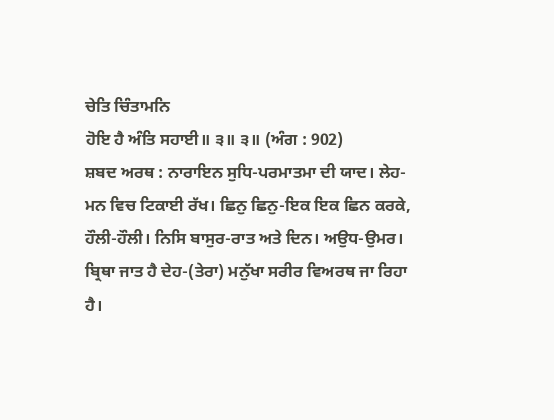ਚੇਤਿ ਚਿੰਤਾਮਨਿ
ਹੋਇ ਹੈ ਅੰਤਿ ਸਹਾਈ॥ ੩॥ ੩॥ (ਅੰਗ : 902)
ਸ਼ਬਦ ਅਰਥ : ਨਾਰਾਇਨ ਸੁਧਿ-ਪਰਮਾਤਮਾ ਦੀ ਯਾਦ। ਲੇਹ-ਮਨ ਵਿਚ ਟਿਕਾਈ ਰੱਖ। ਛਿਨੁ ਛਿਨੁ-ਇਕ ਇਕ ਛਿਨ ਕਰਕੇ, ਹੌਲੀ-ਹੌਲੀ। ਨਿਸਿ ਬਾਸੁਰ-ਰਾਤ ਅਤੇ ਦਿਨ। ਅਉਧ-ਉਮਰ। ਬ੍ਰਿਥਾ ਜਾਤ ਹੈ ਦੇਹ-(ਤੇਰਾ) ਮਨੁੱਖਾ ਸਰੀਰ ਵਿਅਰਥ ਜਾ ਰਿਹਾ ਹੈ।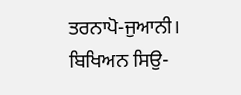ਤਰਨਾਪੋ-ਜੁਆਨੀ। ਬਿਖਿਅਨ ਸਿਉ-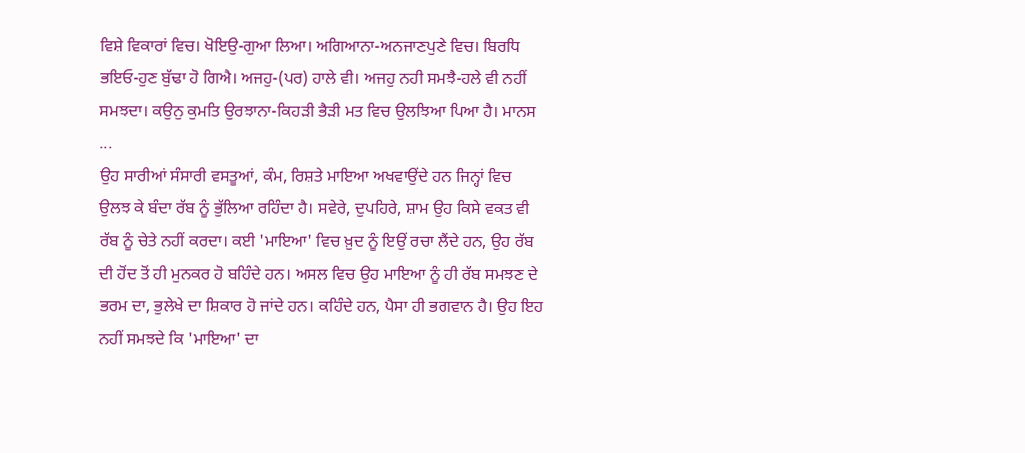ਵਿਸ਼ੇ ਵਿਕਾਰਾਂ ਵਿਚ। ਖੋਇਉ-ਗੁਆ ਲਿਆ। ਅਗਿਆਨਾ-ਅਨਜਾਣਪੁਣੇ ਵਿਚ। ਬਿਰਧਿ ਭਇਓ-ਹੁਣ ਬੁੱਢਾ ਹੋ ਗਿਐ। ਅਜਹੁ-(ਪਰ) ਹਾਲੇ ਵੀ। ਅਜਹੁ ਨਹੀ ਸਮਝੈ-ਹਲੇ ਵੀ ਨਹੀਂ ਸਮਝਦਾ। ਕਉਨੁ ਕੁਮਤਿ ਉਰਝਾਨਾ-ਕਿਹੜੀ ਭੈੜੀ ਮਤ ਵਿਚ ਉਲਝਿਆ ਪਿਆ ਹੈ। ਮਾਨਸ ...
ਉਹ ਸਾਰੀਆਂ ਸੰਸਾਰੀ ਵਸਤੂਆਂ, ਕੰਮ, ਰਿਸ਼ਤੇ ਮਾਇਆ ਅਖਵਾਉਂਦੇ ਹਨ ਜਿਨ੍ਹਾਂ ਵਿਚ ਉਲਝ ਕੇ ਬੰਦਾ ਰੱਬ ਨੂੰ ਭੁੱਲਿਆ ਰਹਿੰਦਾ ਹੈ। ਸਵੇਰੇ, ਦੁਪਹਿਰੇ, ਸ਼ਾਮ ਉਹ ਕਿਸੇ ਵਕਤ ਵੀ ਰੱਬ ਨੂੰ ਚੇਤੇ ਨਹੀਂ ਕਰਦਾ। ਕਈ 'ਮਾਇਆ' ਵਿਚ ਖ਼ੁਦ ਨੂੰ ਇਉਂ ਰਚਾ ਲੈਂਦੇ ਹਨ, ਉਹ ਰੱਬ ਦੀ ਹੋਂਦ ਤੋਂ ਹੀ ਮੁਨਕਰ ਹੋ ਬਹਿੰਦੇ ਹਨ। ਅਸਲ ਵਿਚ ਉਹ ਮਾਇਆ ਨੂੰ ਹੀ ਰੱਬ ਸਮਝਣ ਦੇ ਭਰਮ ਦਾ, ਭੁਲੇਖੇ ਦਾ ਸ਼ਿਕਾਰ ਹੋ ਜਾਂਦੇ ਹਨ। ਕਹਿੰਦੇ ਹਨ, ਪੈਸਾ ਹੀ ਭਗਵਾਨ ਹੈ। ਉਹ ਇਹ ਨਹੀਂ ਸਮਝਦੇ ਕਿ 'ਮਾਇਆ' ਦਾ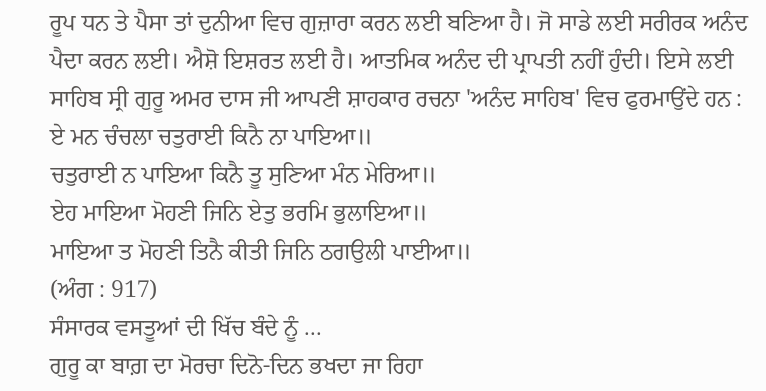ਰੂਪ ਧਨ ਤੇ ਪੈਸਾ ਤਾਂ ਦੁਨੀਆ ਵਿਚ ਗੁਜ਼ਾਰਾ ਕਰਨ ਲਈ ਬਣਿਆ ਹੈ। ਜੋ ਸਾਡੇ ਲਈ ਸਰੀਰਕ ਅਨੰਦ ਪੈਦਾ ਕਰਨ ਲਈ। ਐਸ਼ੋ ਇਸ਼ਰਤ ਲਈ ਹੈ। ਆਤਮਿਕ ਅਨੰਦ ਦੀ ਪ੍ਰਾਪਤੀ ਨਹੀਂ ਹੁੰਦੀ। ਇਸੇ ਲਈ ਸਾਹਿਬ ਸ੍ਰੀ ਗੁਰੂ ਅਮਰ ਦਾਸ ਜੀ ਆਪਣੀ ਸ਼ਾਹਕਾਰ ਰਚਨਾ 'ਅਨੰਦ ਸਾਹਿਬ' ਵਿਚ ਫੁਰਮਾਉਂਦੇ ਹਨ :
ਏ ਮਨ ਚੰਚਲਾ ਚਤੁਰਾਈ ਕਿਨੈ ਨਾ ਪਾਇਆ॥
ਚਤੁਰਾਈ ਨ ਪਾਇਆ ਕਿਨੈ ਤੂ ਸੁਣਿਆ ਮੰਨ ਮੇਰਿਆ॥
ਏਹ ਮਾਇਆ ਮੋਹਣੀ ਜਿਨਿ ਏਤੁ ਭਰਮਿ ਭੁਲਾਇਆ॥
ਮਾਇਆ ਤ ਮੋਹਣੀ ਤਿਨੈ ਕੀਤੀ ਜਿਨਿ ਠਗਉਲੀ ਪਾਈਆ॥
(ਅੰਗ : 917)
ਸੰਸਾਰਕ ਵਸਤੂਆਂ ਦੀ ਖਿੱਚ ਬੰਦੇ ਨੂੰ ...
ਗੁਰੂ ਕਾ ਬਾਗ਼ ਦਾ ਮੋਰਚਾ ਦਿਨੋ-ਦਿਨ ਭਖਦਾ ਜਾ ਰਿਹਾ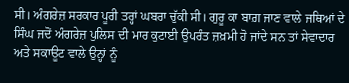ਸੀ। ਅੰਗਰੇਜ਼ ਸਰਕਾਰ ਪੂਰੀ ਤਰ੍ਹਾਂ ਘਬਰਾ ਚੁੱਕੀ ਸੀ। ਗੁਰੂ ਕਾ ਬਾਗ਼ ਜਾਣ ਵਾਲੇ ਜਥਿਆਂ ਦੇ ਸਿੰਘ ਜਦੋਂ ਅੰਗਰੇਜ਼ ਪੁਲਿਸ ਦੀ ਮਾਰ ਕੁਟਾਈ ਉਪਰੰਤ ਜ਼ਖ਼ਮੀ ਹੋ ਜਾਂਦੇ ਸਨ ਤਾਂ ਸੇਵਾਦਾਰ ਅਤੇ ਸਕਾਊਟ ਵਾਲੇ ਉਨ੍ਹਾਂ ਨੂੰ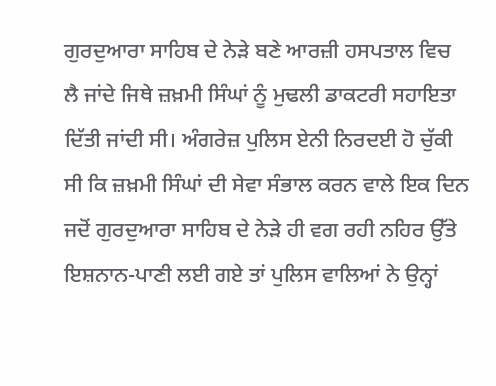ਗੁਰਦੁਆਰਾ ਸਾਹਿਬ ਦੇ ਨੇੜੇ ਬਣੇ ਆਰਜ਼ੀ ਹਸਪਤਾਲ ਵਿਚ ਲੈ ਜਾਂਦੇ ਜਿਥੇ ਜ਼ਖ਼ਮੀ ਸਿੰਘਾਂ ਨੂੰ ਮੁਢਲੀ ਡਾਕਟਰੀ ਸਹਾਇਤਾ ਦਿੱਤੀ ਜਾਂਦੀ ਸੀ। ਅੰਗਰੇਜ਼ ਪੁਲਿਸ ਏਨੀ ਨਿਰਦਈ ਹੋ ਚੁੱਕੀ ਸੀ ਕਿ ਜ਼ਖ਼ਮੀ ਸਿੰਘਾਂ ਦੀ ਸੇਵਾ ਸੰਭਾਲ ਕਰਨ ਵਾਲੇ ਇਕ ਦਿਨ ਜਦੋਂ ਗੁਰਦੁਆਰਾ ਸਾਹਿਬ ਦੇ ਨੇੜੇ ਹੀ ਵਗ ਰਹੀ ਨਹਿਰ ਉੱਤੇ ਇਸ਼ਨਾਨ-ਪਾਣੀ ਲਈ ਗਏ ਤਾਂ ਪੁਲਿਸ ਵਾਲਿਆਂ ਨੇ ਉਨ੍ਹਾਂ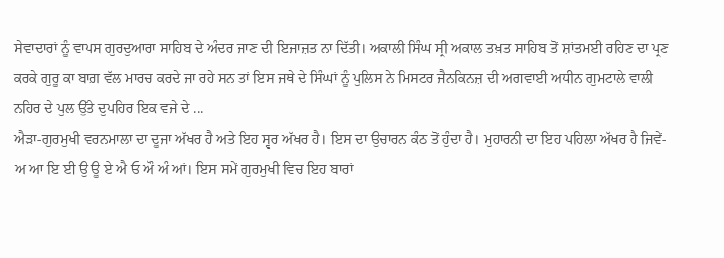ਸੇਵਾਦਾਰਾਂ ਨੂੰ ਵਾਪਸ ਗੁਰਦੁਆਰਾ ਸਾਹਿਬ ਦੇ ਅੰਦਰ ਜਾਣ ਦੀ ਇਜਾਜ਼ਤ ਨਾ ਦਿੱਤੀ। ਅਕਾਲੀ ਸਿੰਘ ਸ੍ਰੀ ਅਕਾਲ ਤਖ਼ਤ ਸਾਹਿਬ ਤੋਂ ਸ਼ਾਂਤਮਈ ਰਹਿਣ ਦਾ ਪ੍ਰਣ ਕਰਕੇ ਗੁਰੂ ਕਾ ਬਾਗ਼ ਵੱਲ ਮਾਰਚ ਕਰਦੇ ਜਾ ਰਹੇ ਸਨ ਤਾਂ ਇਸ ਜਥੇ ਦੇ ਸਿੰਘਾਂ ਨੂੰ ਪੁਲਿਸ ਨੇ ਮਿਸਟਰ ਜੈਨਕਿਨਜ਼ ਦੀ ਅਗਵਾਈ ਅਧੀਨ ਗੁਮਟਾਲੇ ਵਾਲੀ ਨਹਿਰ ਦੇ ਪੁਲ ਉੱਤੇ ਦੁਪਹਿਰ ਇਕ ਵਜੇ ਦੇ ...
ਐੜਾ-ਗੁਰਮੁਖੀ ਵਰਨਮਾਲਾ ਦਾ ਦੂਜਾ ਅੱਖਰ ਹੈ ਅਤੇ ਇਹ ਸ੍ਵਰ ਅੱਖਰ ਹੈ। ਇਸ ਦਾ ਉਚਾਰਨ ਕੰਠ ਤੋਂ ਹੁੰਦਾ ਹੈ। ਮੁਹਾਰਨੀ ਦਾ ਇਹ ਪਹਿਲਾ ਅੱਖਰ ਹੈ ਜਿਵੇਂ-ਅ ਆ ਇ ਈ ਉ ਊ ਏ ਐ ਓ ਔ ਅੰ ਆਂ। ਇਸ ਸਮੇਂ ਗੁਰਮੁਖੀ ਵਿਚ ਇਹ ਬਾਰਾਂ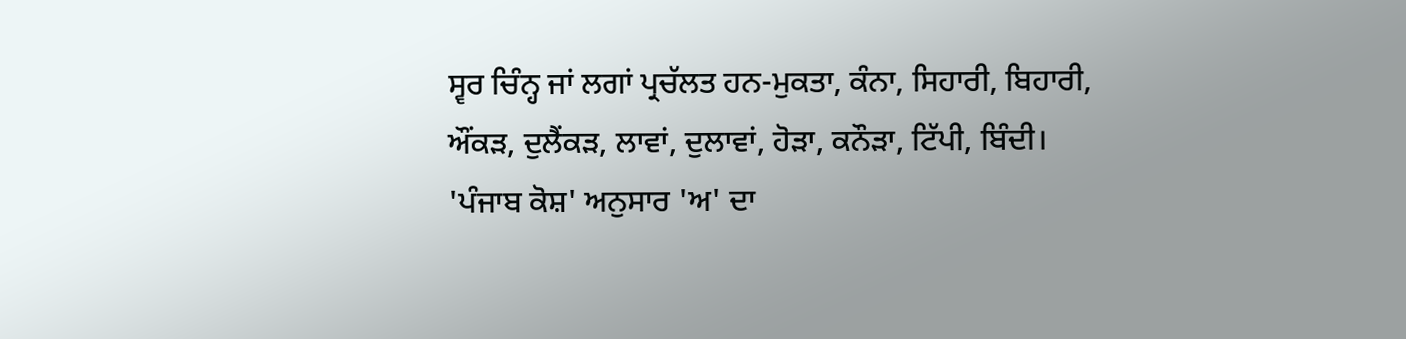ਸ੍ਵਰ ਚਿੰਨ੍ਹ ਜਾਂ ਲਗਾਂ ਪ੍ਰਚੱਲਤ ਹਨ-ਮੁਕਤਾ, ਕੰਨਾ, ਸਿਹਾਰੀ, ਬਿਹਾਰੀ, ਔਂਕੜ, ਦੁਲੈਂਕੜ, ਲਾਵਾਂ, ਦੁਲਾਵਾਂ, ਹੋੜਾ, ਕਨੌੜਾ, ਟਿੱਪੀ, ਬਿੰਦੀ।
'ਪੰਜਾਬ ਕੋਸ਼' ਅਨੁਸਾਰ 'ਅ' ਦਾ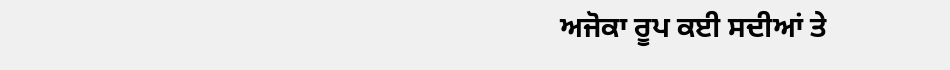ਅਜੋਕਾ ਰੂਪ ਕਈ ਸਦੀਆਂ ਤੇ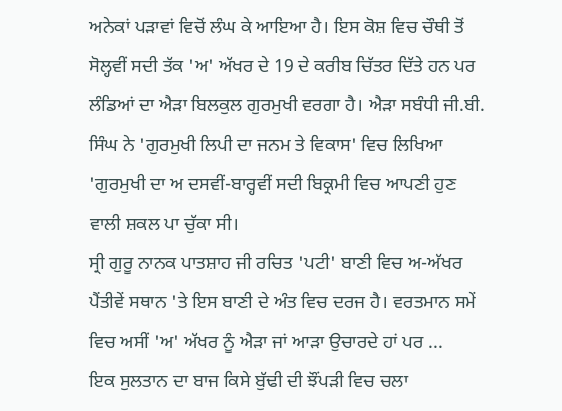ਅਨੇਕਾਂ ਪੜਾਵਾਂ ਵਿਚੋਂ ਲੰਘ ਕੇ ਆਇਆ ਹੈ। ਇਸ ਕੋਸ਼ ਵਿਚ ਚੌਥੀ ਤੋਂ ਸੋਲ੍ਹਵੀਂ ਸਦੀ ਤੱਕ 'ਅ' ਅੱਖਰ ਦੇ 19 ਦੇ ਕਰੀਬ ਚਿੱਤਰ ਦਿੱਤੇ ਹਨ ਪਰ ਲੰਡਿਆਂ ਦਾ ਐੜਾ ਬਿਲਕੁਲ ਗੁਰਮੁਖੀ ਵਰਗਾ ਹੈ। ਐੜਾ ਸਬੰਧੀ ਜੀ.ਬੀ. ਸਿੰਘ ਨੇ 'ਗੁਰਮੁਖੀ ਲਿਪੀ ਦਾ ਜਨਮ ਤੇ ਵਿਕਾਸ' ਵਿਚ ਲਿਖਿਆ 'ਗੁਰਮੁਖੀ ਦਾ ਅ ਦਸਵੀਂ-ਬਾਰ੍ਹਵੀਂ ਸਦੀ ਬਿਕ੍ਰਮੀ ਵਿਚ ਆਪਣੀ ਹੁਣ ਵਾਲੀ ਸ਼ਕਲ ਪਾ ਚੁੱਕਾ ਸੀ।
ਸ੍ਰੀ ਗੁਰੂ ਨਾਨਕ ਪਾਤਸ਼ਾਹ ਜੀ ਰਚਿਤ 'ਪਟੀ' ਬਾਣੀ ਵਿਚ ਅ-ਅੱਖਰ ਪੈਂਤੀਵੇਂ ਸਥਾਨ 'ਤੇ ਇਸ ਬਾਣੀ ਦੇ ਅੰਤ ਵਿਚ ਦਰਜ ਹੈ। ਵਰਤਮਾਨ ਸਮੇਂ ਵਿਚ ਅਸੀਂ 'ਅ' ਅੱਖਰ ਨੂੰ ਐੜਾ ਜਾਂ ਆੜਾ ਉਚਾਰਦੇ ਹਾਂ ਪਰ ...
ਇਕ ਸੁਲਤਾਨ ਦਾ ਬਾਜ ਕਿਸੇ ਬੁੱਢੀ ਦੀ ਝੌਂਪੜੀ ਵਿਚ ਚਲਾ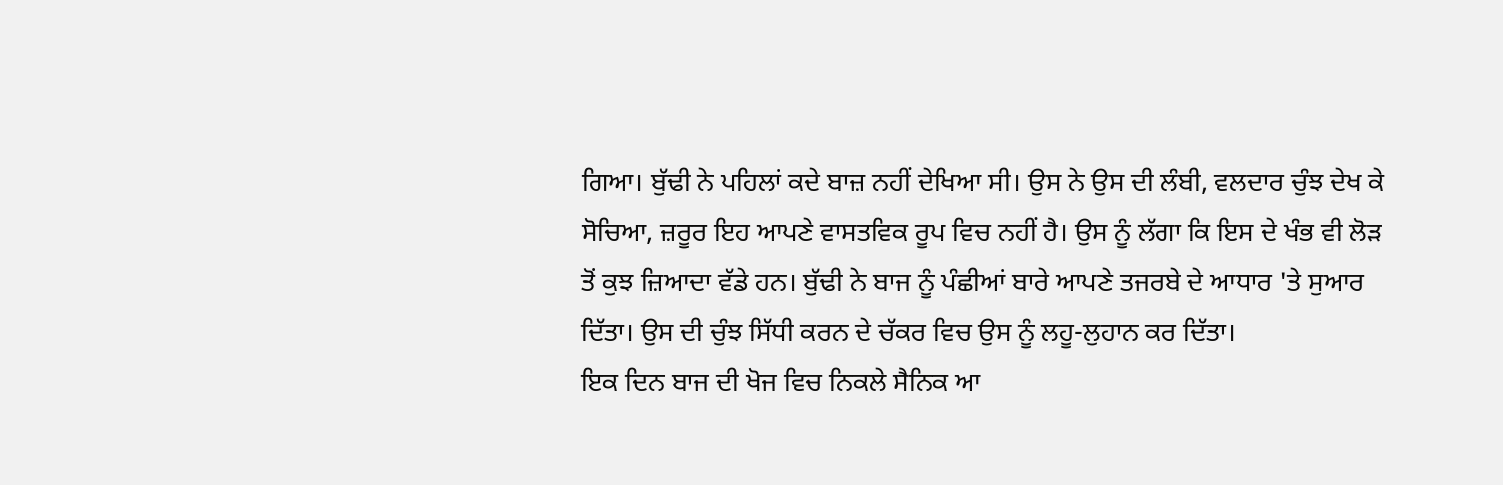ਗਿਆ। ਬੁੱਢੀ ਨੇ ਪਹਿਲਾਂ ਕਦੇ ਬਾਜ਼ ਨਹੀਂ ਦੇਖਿਆ ਸੀ। ਉਸ ਨੇ ਉਸ ਦੀ ਲੰਬੀ, ਵਲਦਾਰ ਚੁੰਝ ਦੇਖ ਕੇ ਸੋਚਿਆ, ਜ਼ਰੂਰ ਇਹ ਆਪਣੇ ਵਾਸਤਵਿਕ ਰੂਪ ਵਿਚ ਨਹੀਂ ਹੈ। ਉਸ ਨੂੰ ਲੱਗਾ ਕਿ ਇਸ ਦੇ ਖੰਭ ਵੀ ਲੋੜ ਤੋਂ ਕੁਝ ਜ਼ਿਆਦਾ ਵੱਡੇ ਹਨ। ਬੁੱਢੀ ਨੇ ਬਾਜ ਨੂੰ ਪੰਛੀਆਂ ਬਾਰੇ ਆਪਣੇ ਤਜਰਬੇ ਦੇ ਆਧਾਰ 'ਤੇ ਸੁਆਰ ਦਿੱਤਾ। ਉਸ ਦੀ ਚੁੰਝ ਸਿੱਧੀ ਕਰਨ ਦੇ ਚੱਕਰ ਵਿਚ ਉਸ ਨੂੰ ਲਹੂ-ਲੁਹਾਨ ਕਰ ਦਿੱਤਾ।
ਇਕ ਦਿਨ ਬਾਜ ਦੀ ਖੋਜ ਵਿਚ ਨਿਕਲੇ ਸੈਨਿਕ ਆ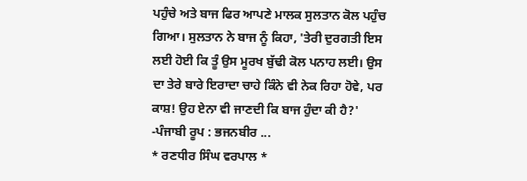ਪਹੁੰਚੇ ਅਤੇ ਬਾਜ ਫਿਰ ਆਪਣੇ ਮਾਲਕ ਸੁਲਤਾਨ ਕੋਲ ਪਹੁੰਚ ਗਿਆ। ਸੁਲਤਾਨ ਨੇ ਬਾਜ ਨੂੰ ਕਿਹਾ, 'ਤੇਰੀ ਦੁਰਗਤੀ ਇਸ ਲਈ ਹੋਈ ਕਿ ਤੂੰ ਉਸ ਮੂਰਖ ਬੁੱਢੀ ਕੋਲ ਪਨਾਹ ਲਈ। ਉਸ ਦਾ ਤੇਰੇ ਬਾਰੇ ਇਰਾਦਾ ਚਾਹੇ ਕਿੰਨੇ ਵੀ ਨੇਕ ਰਿਹਾ ਹੋਵੇ, ਪਰ ਕਾਸ਼! ਉਹ ਏਨਾ ਵੀ ਜਾਣਦੀ ਕਿ ਬਾਜ ਹੁੰਦਾ ਕੀ ਹੈ?'
-ਪੰਜਾਬੀ ਰੂਪ : ਭਜਨਬੀਰ ...
* ਰਣਧੀਰ ਸਿੰਘ ਵਰਪਾਲ *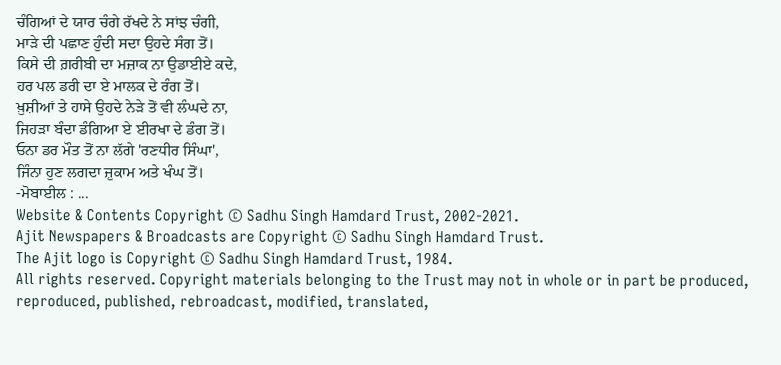ਚੰਗਿਆਂ ਦੇ ਯਾਰ ਚੰਗੇ ਰੱਖਦੇ ਨੇ ਸਾਂਝ ਚੰਗੀ,
ਮਾੜੇ ਦੀ ਪਛਾਣ ਹੁੰਦੀ ਸਦਾ ਉਹਦੇ ਸੰਗ ਤੋਂ।
ਕਿਸੇ ਦੀ ਗ਼ਰੀਬੀ ਦਾ ਮਜ਼ਾਕ ਨਾ ਉਡਾਈਏ ਕਦੇ,
ਹਰ ਪਲ ਡਰੀ ਦਾ ਏ ਮਾਲਕ ਦੇ ਰੰਗ ਤੋਂ।
ਖ਼ੁਸ਼ੀਆਂ ਤੇ ਹਾਸੇ ਉਹਦੇ ਨੇੜੇ ਤੋਂ ਵੀ ਲੰਘਦੇ ਨਾ,
ਜਿਹੜਾ ਬੰਦਾ ਡੰਗਿਆ ਏ ਈਰਖਾ ਦੇ ਡੰਗ ਤੋਂ।
ਓਨਾ ਡਰ ਮੌਤ ਤੋਂ ਨਾ ਲੱਗੇ 'ਰਣਧੀਰ ਸਿੰਘਾ',
ਜਿੰਨਾ ਹੁਣ ਲਗਦਾ ਜ਼ੁਕਾਮ ਅਤੇ ਖੰਘ ਤੋਂ।
-ਮੋਬਾਈਲ : ...
Website & Contents Copyright © Sadhu Singh Hamdard Trust, 2002-2021.
Ajit Newspapers & Broadcasts are Copyright © Sadhu Singh Hamdard Trust.
The Ajit logo is Copyright © Sadhu Singh Hamdard Trust, 1984.
All rights reserved. Copyright materials belonging to the Trust may not in whole or in part be produced, reproduced, published, rebroadcast, modified, translated,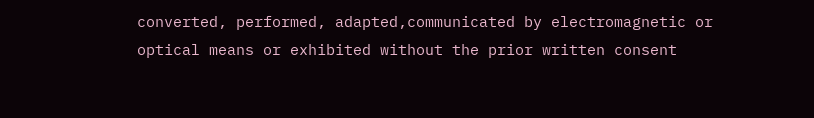converted, performed, adapted,communicated by electromagnetic or optical means or exhibited without the prior written consent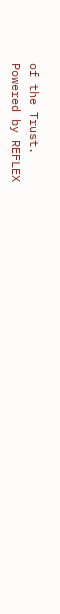of the Trust.
Powered by REFLEX